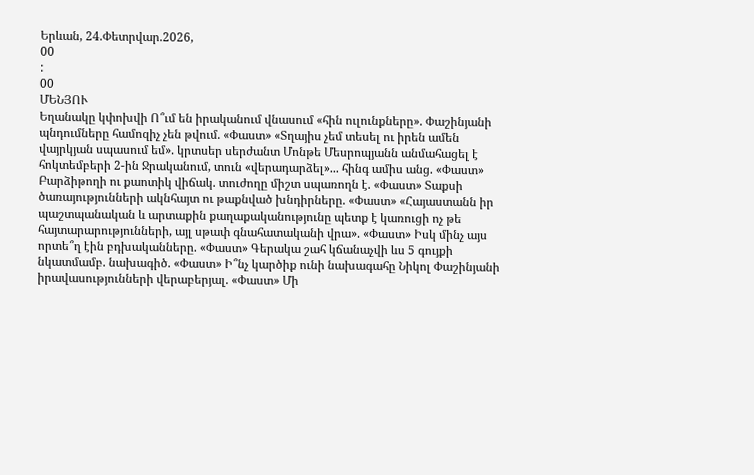Երևան, 24.Փետրվար.2026,
00
:
00
ՄԵՆՅՈՒ
Եղանակը կփոխվի Ո՞ւմ են իրականում վնասում «հին ուլունքները». Փաշինյանի պնդումները համոզիչ չեն թվում. «Փաստ» «Տղայիս չեմ տեսել ու իրեն ամեն վայրկյան սպասում եմ». կրտսեր սերժանտ Մոնթե Մեսրոպյանն անմահացել է հոկտեմբերի 2-ին Ջրականում, տուն «վերադարձել»... հինգ ամիս անց. «Փաստ» Բարձիթողի ու քաոտիկ վիճակ. տուժողը միշտ սպառողն է. «Փաստ» Տաքսի ծառայությունների ակնհայտ ու թաքնված խնդիրները. «Փաստ» «Հայաստանն իր պաշտպանական և արտաքին քաղաքականությունը պետք է կառուցի ոչ թե հայտարարությունների, այլ սթափ գնահատականի վրա». «Փաստ» Իսկ մինչ այս որտե՞ղ էին բդխականները. «Փաստ» Գերակա շահ կճանաչվի ևս 5 գույքի նկատմամբ. նախագիծ. «Փաստ» Ի՞նչ կարծիք ունի նախագահը Նիկոլ Փաշինյանի իրավասությունների վերաբերյալ. «Փաստ» Մի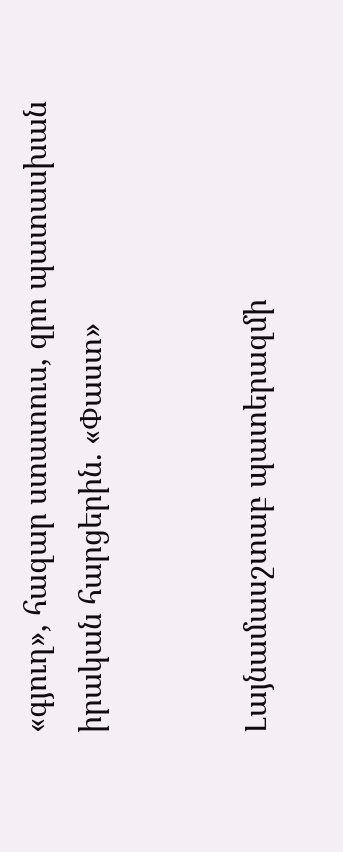«գյուղ», հազար ստատուս, զրո պատասխան իրական հարցերին. «Փաստ»


Լայնամասշտաբ պատերազմի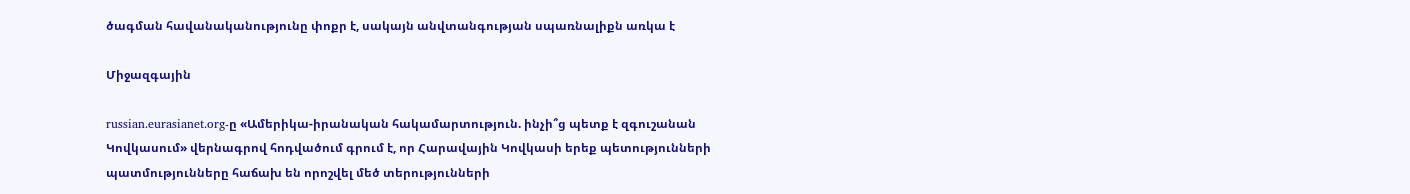ծագման հավանականությունը փոքր է, սակայն անվտանգության սպառնալիքն առկա է

Միջազգային

russian.eurasianet.org-ը «Ամերիկա-իրանական հակամարտություն. ինչի՞ց պետք է զգուշանան Կովկասում» վերնագրով հոդվածում գրում է, որ Հարավային Կովկասի երեք պետությունների պատմությունները հաճախ են որոշվել մեծ տերությունների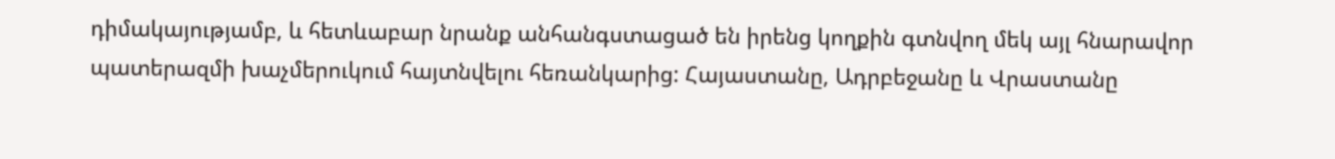դիմակայությամբ, և հետևաբար նրանք անհանգստացած են իրենց կողքին գտնվող մեկ այլ հնարավոր պատերազմի խաչմերուկում հայտնվելու հեռանկարից: Հայաստանը, Ադրբեջանը և Վրաստանը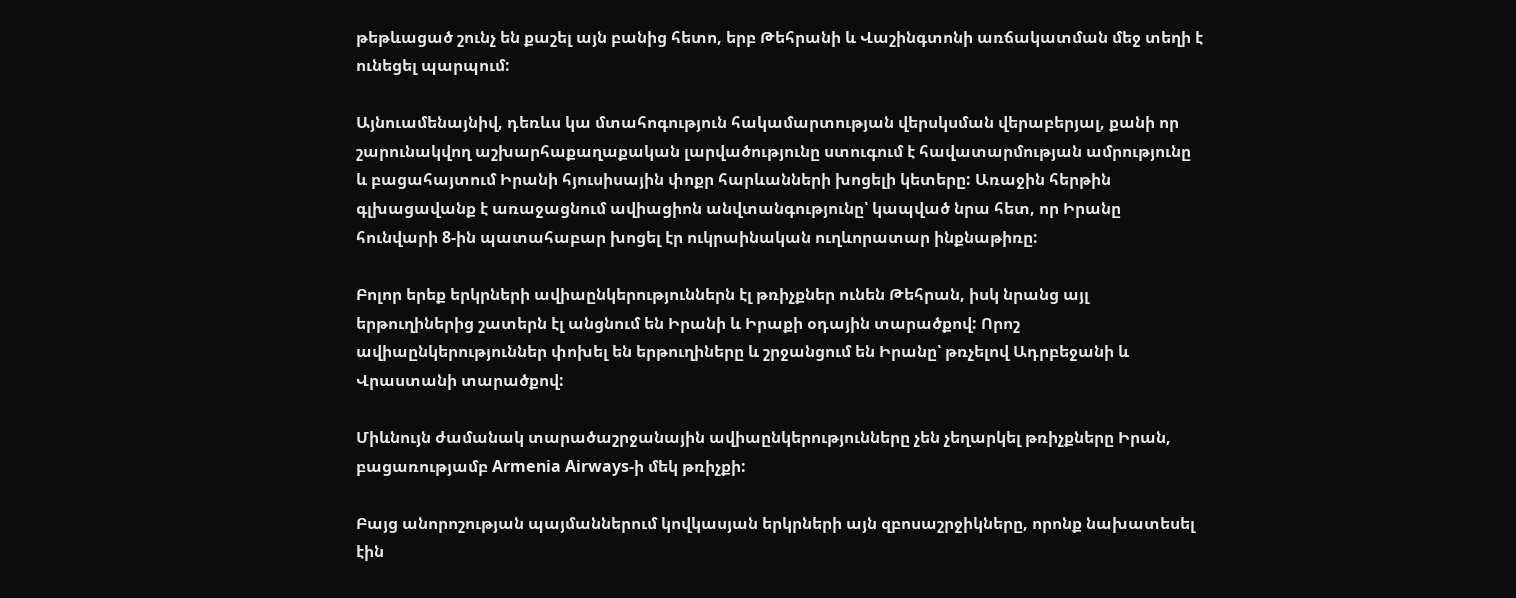թեթևացած շունչ են քաշել այն բանից հետո, երբ Թեհրանի և Վաշինգտոնի առճակատման մեջ տեղի է ունեցել պարպում:

Այնուամենայնիվ, դեռևս կա մտահոգություն հակամարտության վերսկսման վերաբերյալ, քանի որ շարունակվող աշխարհաքաղաքական լարվածությունը ստուգում է հավատարմության ամրությունը և բացահայտում Իրանի հյուսիսային փոքր հարևանների խոցելի կետերը: Առաջին հերթին գլխացավանք է առաջացնում ավիացիոն անվտանգությունը՝ կապված նրա հետ, որ Իրանը հունվարի 8-ին պատահաբար խոցել էր ուկրաինական ուղևորատար ինքնաթիռը:

Բոլոր երեք երկրների ավիաընկերություններն էլ թռիչքներ ունեն Թեհրան, իսկ նրանց այլ երթուղիներից շատերն էլ անցնում են Իրանի և Իրաքի օդային տարածքով: Որոշ ավիաընկերություններ փոխել են երթուղիները և շրջանցում են Իրանը՝ թռչելով Ադրբեջանի և Վրաստանի տարածքով:

Միևնույն ժամանակ տարածաշրջանային ավիաընկերությունները չեն չեղարկել թռիչքները Իրան, բացառությամբ Armenia Airways-ի մեկ թռիչքի:

Բայց անորոշության պայմաններում կովկասյան երկրների այն զբոսաշրջիկները, որոնք նախատեսել էին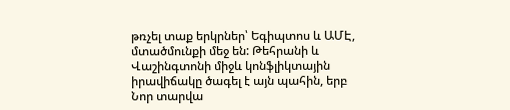թռչել տաք երկրներ՝ Եգիպտոս և ԱՄԷ, մտածմունքի մեջ են: Թեհրանի և Վաշինգտոնի միջև կոնֆլիկտային իրավիճակը ծագել է այն պահին, երբ Նոր տարվա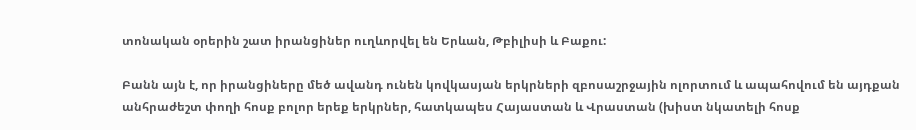տոնական օրերին շատ իրանցիներ ուղևորվել են Երևան, Թբիլիսի և Բաքու:

Բանն այն է, որ իրանցիները մեծ ավանդ ունեն կովկասյան երկրների զբոսաշրջային ոլորտում և ապահովում են այդքան անհրաժեշտ փողի հոսք բոլոր երեք երկրներ, հատկապես Հայաստան և Վրաստան (խիստ նկատելի հոսք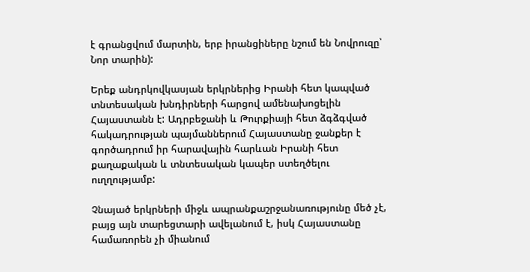է գրանցվում մարտին, երբ իրանցիները նշում են Նովրուզը՝ Նոր տարին):

Երեք անդրկովկասյան երկրներից Իրանի հետ կապված տնտեսական խնդիրների հարցով ամենախոցելին Հայաստանն է: Ադրբեջանի և Թուրքիայի հետ ձգձգված հակադրության պայմաններում Հայաստանը ջանքեր է գործադրում իր հարավային հարևան Իրանի հետ քաղաքական և տնտեսական կապեր ստեղծելու ուղղությամբ:

Չնայած երկրների միջև ապրանքաշրջանառությունը մեծ չէ, բայց այն տարեցտարի ավելանում է, իսկ Հայաստանը համառորեն չի միանում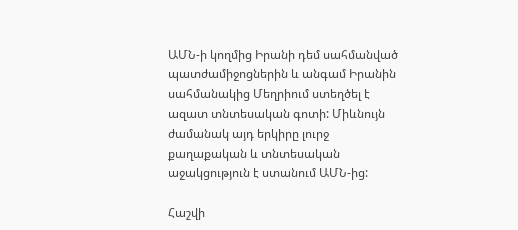ԱՄՆ-ի կողմից Իրանի դեմ սահմանված պատժամիջոցներին և անգամ Իրանին սահմանակից Մեղրիում ստեղծել է ազատ տնտեսական գոտի: Միևնույն ժամանակ այդ երկիրը լուրջ քաղաքական և տնտեսական աջակցություն է ստանում ԱՄՆ-ից:

Հաշվի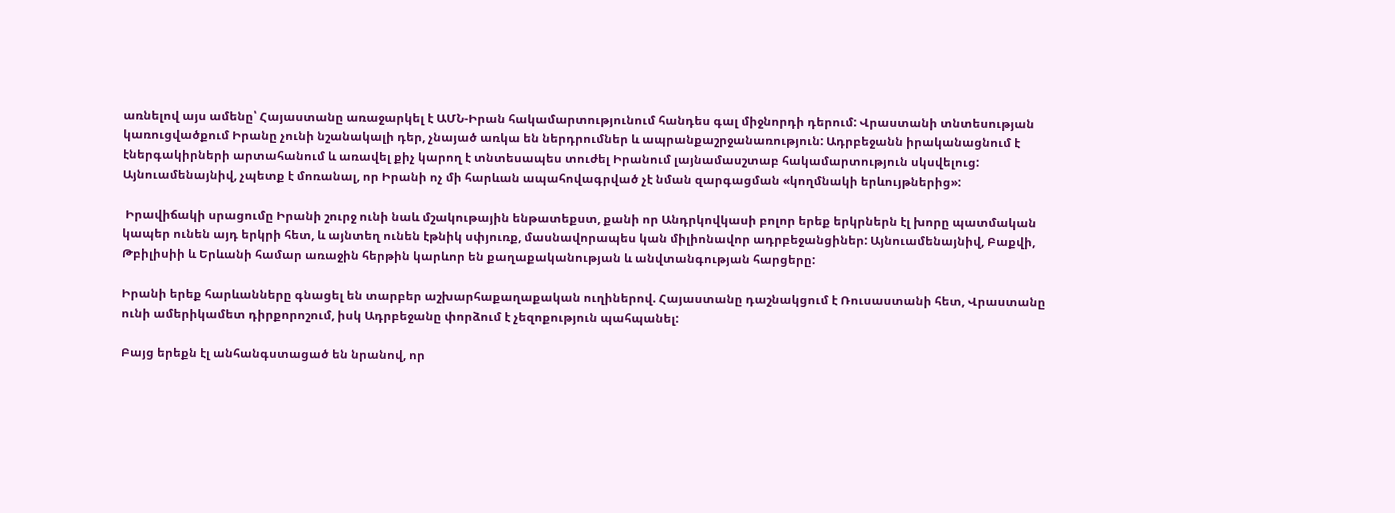առնելով այս ամենը՝ Հայաստանը առաջարկել է ԱՄՆ-Իրան հակամարտությունում հանդես գալ միջնորդի դերում: Վրաստանի տնտեսության կառուցվածքում Իրանը չունի նշանակալի դեր, չնայած առկա են ներդրումներ և ապրանքաշրջանառություն: Ադրբեջանն իրականացնում է էներգակիրների արտահանում և առավել քիչ կարող է տնտեսապես տուժել Իրանում լայնամասշտաբ հակամարտություն սկսվելուց: Այնուամենայնիվ, չպետք է մոռանալ, որ Իրանի ոչ մի հարևան ապահովագրված չէ նման զարգացման «կողմնակի երևույթներից»:

 Իրավիճակի սրացումը Իրանի շուրջ ունի նաև մշակութային ենթատեքստ, քանի որ Անդրկովկասի բոլոր երեք երկրներն էլ խորը պատմական կապեր ունեն այդ երկրի հետ, և այնտեղ ունեն էթնիկ սփյուռք, մասնավորապես կան միլիոնավոր ադրբեջանցիներ: Այնուամենայնիվ, Բաքվի, Թբիլիսիի և Երևանի համար առաջին հերթին կարևոր են քաղաքականության և անվտանգության հարցերը:

Իրանի երեք հարևանները գնացել են տարբեր աշխարհաքաղաքական ուղիներով. Հայաստանը դաշնակցում է Ռուսաստանի հետ, Վրաստանը ունի ամերիկամետ դիրքորոշում, իսկ Ադրբեջանը փորձում է չեզոքություն պահպանել:

Բայց երեքն էլ անհանգստացած են նրանով, որ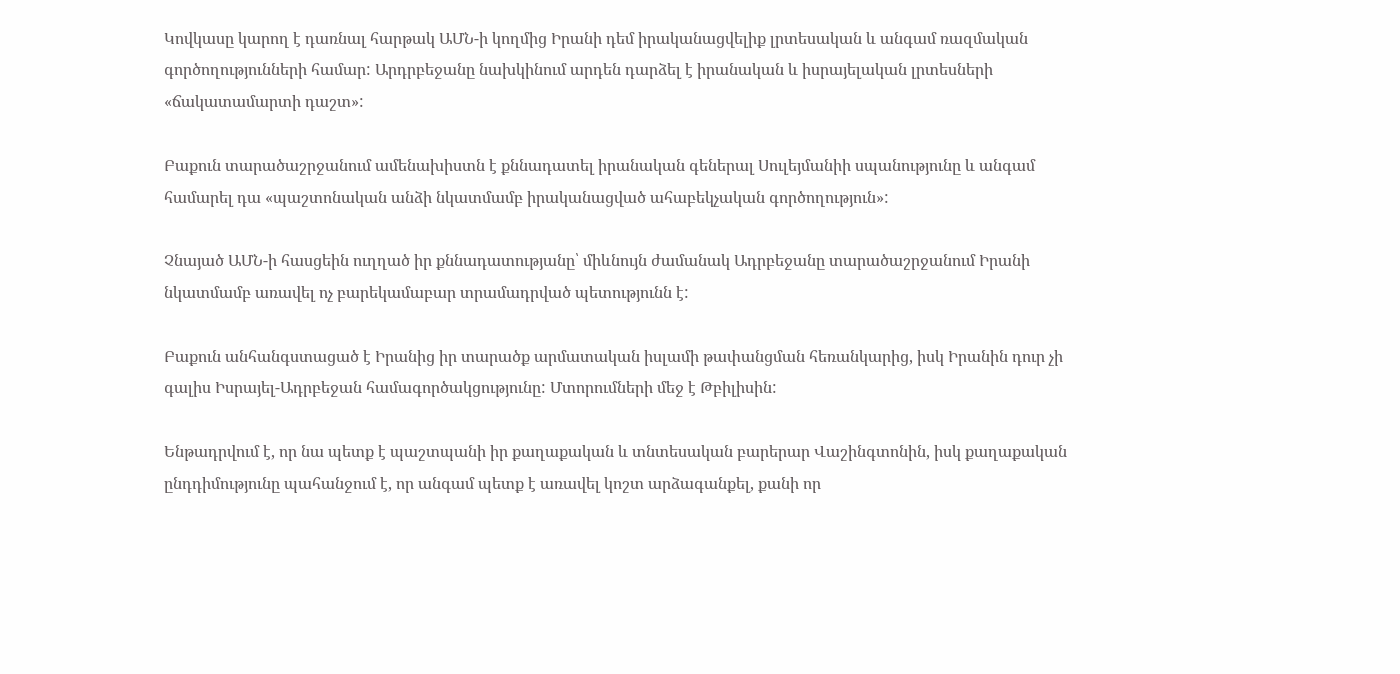Կովկասը կարող է դառնալ հարթակ ԱՄՆ-ի կողմից Իրանի դեմ իրականացվելիք լրտեսական և անգամ ռազմական գործողությունների համար: Արդրբեջանը նախկինում արդեն դարձել է իրանական և իսրայելական լրտեսների «ճակատամարտի դաշտ»:

Բաքուն տարածաշրջանում ամենախիստն է քննադատել իրանական գեներալ Սուլեյմանիի սպանությունը և անգամ համարել դա «պաշտոնական անձի նկատմամբ իրականացված ահաբեկչական գործողություն»:

Չնայած ԱՄՆ-ի հասցեին ուղղած իր քննադատությանը՝ միևնույն ժամանակ Ադրբեջանը տարածաշրջանում Իրանի նկատմամբ առավել ոչ բարեկամաբար տրամադրված պետությունն է:

Բաքուն անհանգստացած է Իրանից իր տարածք արմատական իսլամի թափանցման հեռանկարից, իսկ Իրանին դուր չի գալիս Իսրայել-Ադրբեջան համագործակցությունը: Մտորումների մեջ է Թբիլիսին:

Ենթադրվում է, որ նա պետք է պաշտպանի իր քաղաքական և տնտեսական բարերար Վաշինգտոնին, իսկ քաղաքական ընդդիմությունը պահանջում է, որ անգամ պետք է առավել կոշտ արձագանքել, քանի որ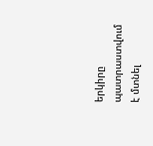երկիրը պատրաստվում է մտնել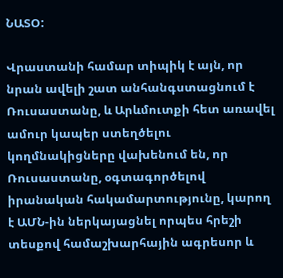ՆԱՏՕ:

Վրաստանի համար տիպիկ է այն, որ նրան ավելի շատ անհանգստացնում է Ռուսաստանը, և Արևմուտքի հետ առավել ամուր կապեր ստեղծելու կողմնակիցները վախենում են, որ Ռուսաստանը, օգտագործելով իրանական հակամարտությունը, կարող է ԱՄՆ-ին ներկայացնել որպես հրեշի տեսքով համաշխարհային ագրեսոր և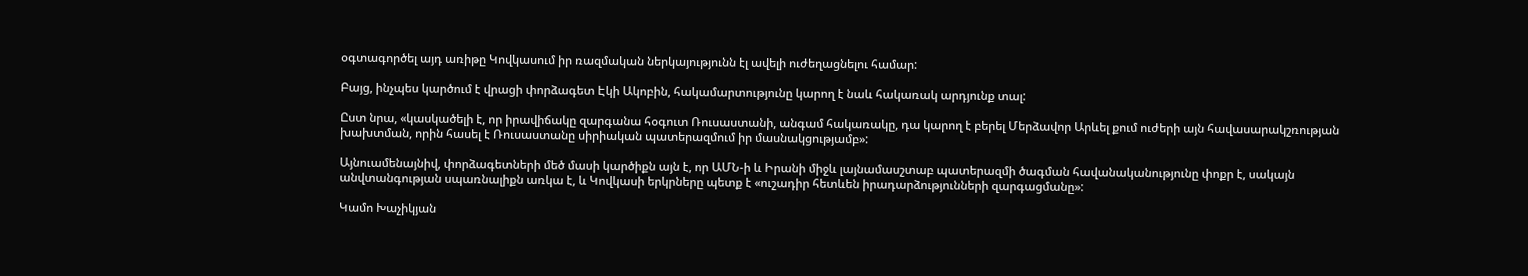օգտագործել այդ առիթը Կովկասում իր ռազմական ներկայությունն էլ ավելի ուժեղացնելու համար:

Բայց, ինչպես կարծում է վրացի փորձագետ Էկի Ակոբին, հակամարտությունը կարող է նաև հակառակ արդյունք տալ:

Ըստ նրա, «կասկածելի է, որ իրավիճակը զարգանա հօգուտ Ռուսաստանի, անգամ հակառակը, դա կարող է բերել Մերձավոր Արևել քում ուժերի այն հավասարակշռության խախտման, որին հասել է Ռուսաստանը սիրիական պատերազմում իր մասնակցությամբ»:

Այնուամենայնիվ, փորձագետների մեծ մասի կարծիքն այն է, որ ԱՄՆ-ի և Իրանի միջև լայնամասշտաբ պատերազմի ծագման հավանականությունը փոքր է, սակայն անվտանգության սպառնալիքն առկա է, և Կովկասի երկրները պետք է «ուշադիր հետևեն իրադարձությունների զարգացմանը»:

Կամո Խաչիկյան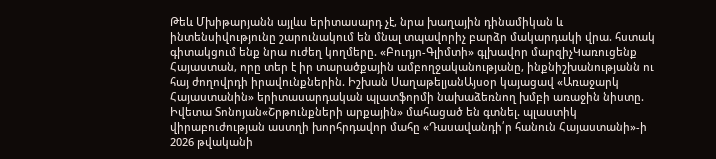Թեև Մխիթարյանն այլևս երիտասարդ չէ, նրա խաղային դինամիկան և ինտենսիվությունը շարունակում են մնալ տպավորիչ բարձր մակարդակի վրա. հստակ գիտակցում ենք նրա ուժեղ կողմերը. «Բուդյո-Գլիմտի» գլխավոր մարզիչԿառուցենք Հայաստան, որը տեր է իր տարածքային ամբողջականությանը, ինքնիշխանությանն ու հայ ժողովրդի իրավունքներին. Իշխան ՍաղաթելյանԱյսօր կայացավ «Առաջարկ Հայաստանին» երիտասարդական պլատֆորմի նախաձեռնող խմբի առաջին նիստը. Իվետա Տոնոյան«Շրթունքների արքային» մահացած են գտնել. պլաստիկ վիրաբուժության աստղի խորհրդավոր մահը «Դասավանդի՛ր հանուն Հայաստանի»-ի 2026 թվականի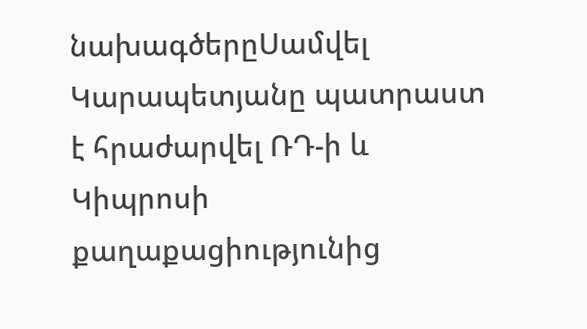նախագծերըՍամվել Կարապետյանը պատրաստ է հրաժարվել ՌԴ-ի և Կիպրոսի քաղաքացիությունից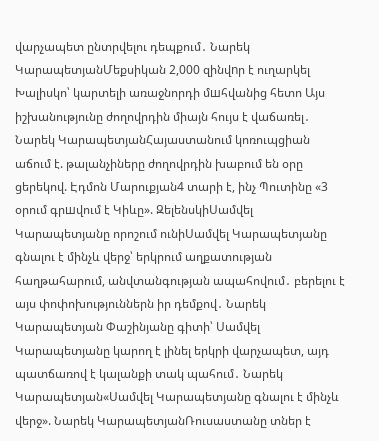վարչապետ ընտրվելու դեպքում․ Նարեկ ԿարապետյանՄեքսիկան 2,000 զինվnր է ուղարկել Խալիսկո՝ կարտելի առաջնորդի մшհվանից հետո Այս իշխանությունը ժողովրդին միայն հույս է վաճառել․ Նարեկ ԿարապետյանՀայաստանում կոռուպցիան աճում է. թալանչիները ժողովրդին խաբում են օրը ցերեկով. Էդմոն Մարուքյան4 տարի է, ինչ Պուտինը «3 օրում գրшվում է Կիևը». ԶելենսկիՍամվել Կարապետյանը որոշում ունիՍամվել Կարապետյանը գնալու է մինչև վերջ՝ երկրում աղքատության հաղթահարում, անվտանգության ապահովում․ բերելու է այս փոփոխություններն իր դեմքով․ Նարեկ Կարապետյան Փաշինյանը գիտի՝ Սամվել Կարապետյանը կարող է լինել երկրի վարչապետ, այդ պատճառով է կալանքի տակ պահում․ Նարեկ Կարապետյան«Սամվել Կարապետյանը գնալու է մինչև վերջ». Նարեկ ԿարապետյանՌուսաստանը տներ է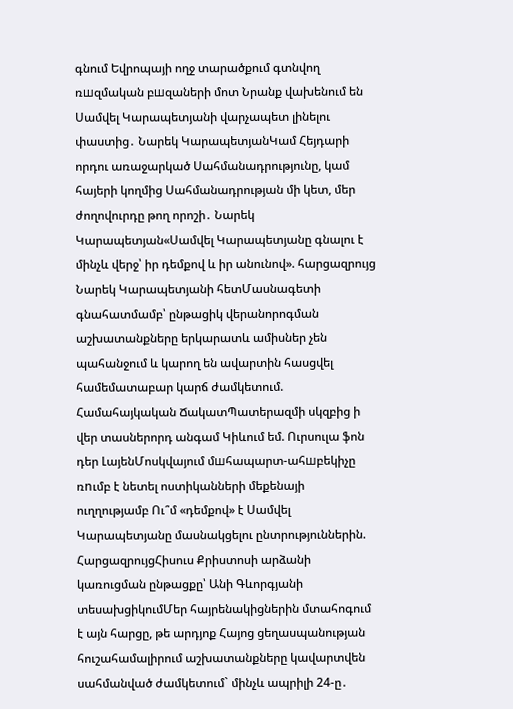գնում Եվրոպայի ողջ տարածքում գտնվող ռшզմական բшզաների մոտ Նրանք վախենում են Սամվել Կարապետյանի վարչապետ լինելու փաստից․ Նարեկ ԿարապետյանԿամ Հեյդարի որդու առաջարկած Սահմանադրությունը, կամ հայերի կողմից Սահմանադրության մի կետ, մեր ժողովուրդը թող որոշի․ Նարեկ Կարապետյան«Սամվել Կարապետյանը գնալու է մինչև վերջ՝ իր դեմքով և իր անունով». հարցազրույց Նարեկ Կարապետյանի հետՄասնագետի գնահատմամբ՝ ընթացիկ վերանորոգման աշխատանքները երկարատև ամիսներ չեն պահանջում և կարող են ավարտին հասցվել համեմատաբար կարճ ժամկետում. Համահայկական ՃակատՊատերազմի սկզբից ի վեր տասներորդ անգամ Կիևում եմ. Ուրսուլա ֆոն դեր ԼայենՄոսկվայում մшհապարտ-ահшբեկիչը ռnւմբ է նետել ոստիկանների մեքենայի ուղղությամբ Ու՞մ «դեմքով» է Սամվել Կարապետյանը մասնակցելու ընտրություններին. ՀարցազրույցՀիսուս Քրիստոսի արձանի կառուցման ընթացքը՝ Անի Գևորգյանի տեսախցիկումՄեր հայրենակիցներին մտահոգում է այն հարցը, թե արդյոք Հայոց ցեղասպանության հուշահամալիրում աշխատանքները կավարտվեն սահմանված ժամկետում` մինչև ապրիլի 24-ը․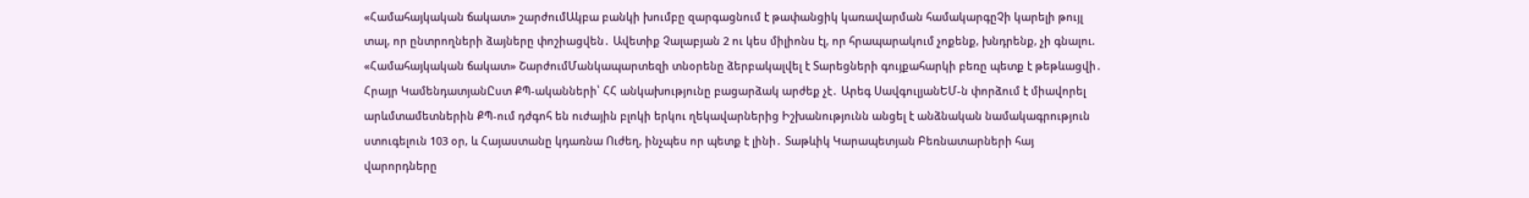«Համահայկական ճակատ» շարժումԱկբա բանկի խումբը զարգացնում է թափանցիկ կառավարման համակարգըՉի կարելի թույլ տալ, որ ընտրողների ձայները փոշիացվեն․ Ավետիք Չալաբյան 2 ու կես միլիոնս էլ, որ հրապարակում չոքենք, խնդրենք, չի գնալու. «Համահայկական ճակատ» ՇարժումՄանկապարտեզի տնօրենը ձերբակալվել է Տարեցների գույքահարկի բեռը պետք է թեթևացվի․ Հրայր ԿամենդատյանԸստ ՔՊ-ականների՝ ՀՀ անկախությունը բացարձակ արժեք չէ․ Արեգ ՍավգուլյանԵՄ-ն փորձում է միավորել արևմտամետներին ՔՊ-ում դժգոհ են ուժային բլոկի երկու ղեկավարներից Իշխանությունն անցել է անձնական նամակագրություն ստուգելուն 103 օր, և Հայաստանը կդառնա Ուժեղ, ինչպես որ պետք է լինի․ Տաթևիկ Կարապետյան Բեռնատարների հայ վարորդները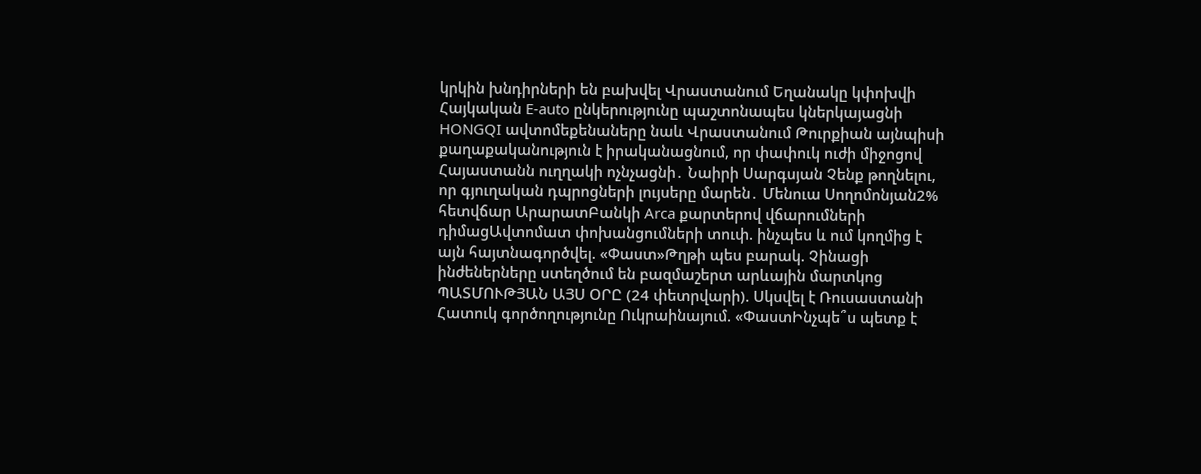կրկին խնդիրների են բախվել Վրաստանում Եղանակը կփոխվի Հայկական E-auto ընկերությունը պաշտոնապես կներկայացնի HONGQI ավտոմեքենաները նաև Վրաստանում Թուրքիան այնպիսի քաղաքականություն է իրականացնում, որ փափուկ ուժի միջոցով Հայաստանն ուղղակի ոչնչացնի․ Նաիրի Սարգսյան Չենք թողնելու, որ գյուղական դպրոցների լույսերը մարեն․ Մենուա Սողոմոնյան2% հետվճար ԱրարատԲանկի Arca քարտերով վճարումների դիմացԱվտոմատ փոխանցումների տուփ. ինչպես և ում կողմից է այն հայտնագործվել. «Փաստ»Թղթի պես բարակ. Չինացի ինժեներները ստեղծում են բազմաշերտ արևային մարտկոց ՊԱՏՄՈՒԹՅԱՆ ԱՅՍ ՕՐԸ (24 փետրվարի). Սկսվել է Ռուսաստանի Հատուկ գործողությունը Ուկրաինայում. «ՓաստԻնչպե՞ս պետք է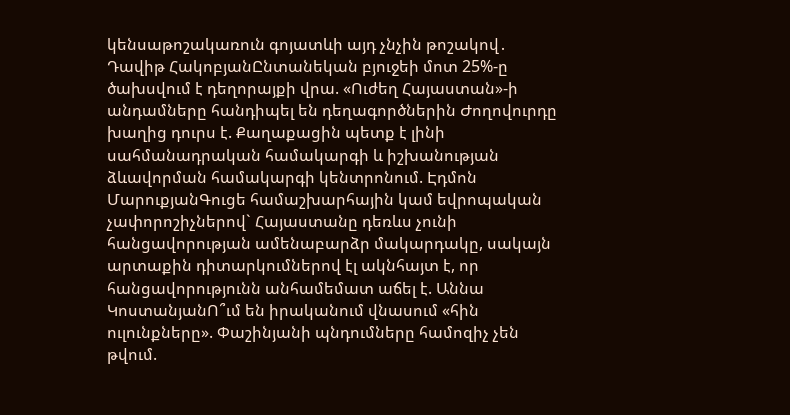կենսաթոշակառուն գոյատևի այդ չնչին թոշակով․ Դավիթ ՀակոբյանԸնտանեկան բյուջեի մոտ 25%-ը ծախսվում է դեղորայքի վրա. «Ուժեղ Հայաստան»-ի անդամները հանդիպել են դեղագործներին Ժողովուրդը խաղից դուրս է. Քաղաքացին պետք է լինի սահմանադրական համակարգի և իշխանության ձևավորման համակարգի կենտրոնում. Էդմոն ՄարուքյանԳուցե համաշխարհային կամ եվրոպական չափորոշիչներով` Հայաստանը դեռևս չունի հանցավորության ամենաբարձր մակարդակը, սակայն արտաքին դիտարկումներով էլ ակնհայտ է, որ հանցավորությունն անհամեմատ աճել է. Աննա ԿոստանյանՈ՞ւմ են իրականում վնասում «հին ուլունքները». Փաշինյանի պնդումները համոզիչ չեն թվում.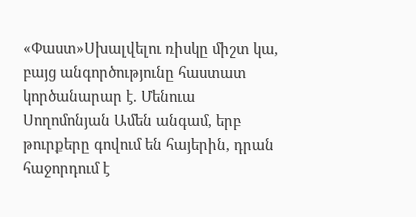«Փաստ»Սխալվելու ռիսկը միշտ կա, բայց անգործությունը հաստատ կործանարար է. Մենուա Սողոմոնյան Ամեն անգամ, երբ թուրքերը գովում են հայերին, դրան հաջորդում է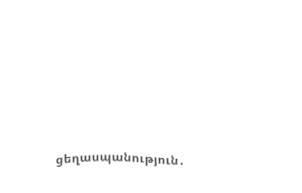ցեղասպանություն․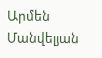Արմեն Մանվելյան